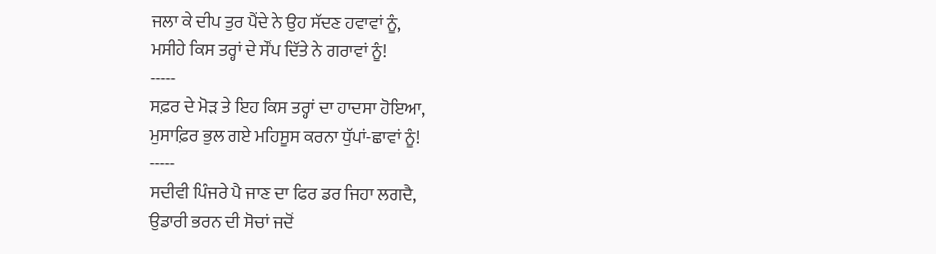ਜਲਾ ਕੇ ਦੀਪ ਤੁਰ ਪੈਂਦੇ ਨੇ ਉਹ ਸੱਦਣ ਹਵਾਵਾਂ ਨੂੰ,
ਮਸੀਹੇ ਕਿਸ ਤਰ੍ਹਾਂ ਦੇ ਸੌਂਪ ਦਿੱਤੇ ਨੇ ਗਰਾਵਾਂ ਨੂੰ!
-----
ਸਫ਼ਰ ਦੇ ਮੋੜ ਤੇ ਇਹ ਕਿਸ ਤਰ੍ਹਾਂ ਦਾ ਹਾਦਸਾ ਹੋਇਆ,
ਮੁਸਾਫ਼ਿਰ ਭੁਲ ਗਏ ਮਹਿਸੂਸ ਕਰਨਾ ਧੁੱਪਾਂ-ਛਾਵਾਂ ਨੂੰ!
-----
ਸਦੀਵੀ ਪਿੰਜਰੇ ਪੈ ਜਾਣ ਦਾ ਫਿਰ ਡਰ ਜਿਹਾ ਲਗਦੈ,
ਉਡਾਰੀ ਭਰਨ ਦੀ ਸੋਚਾਂ ਜਦੋਂ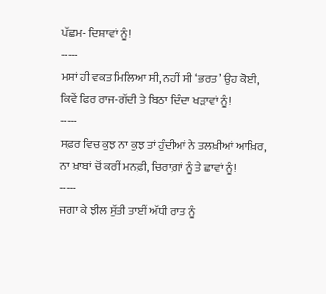ਪੱਛਮ- ਦਿਸ਼ਾਵਾਂ ਨੂੰ!
-----
ਮਸਾਂ ਹੀ ਵਕਤ ਮਿਲਿਆ ਸੀ, ਨਹੀਂ ਸੀ ‘ਭਰਤ’ ਉਹ ਕੋਈ,
ਕਿਵੇਂ ਫਿਰ ਰਾਜ-ਗੱਦੀ ਤੇ ਬਿਠਾ ਦਿੰਦਾ ਖੜਾਵਾਂ ਨੂੰ!
-----
ਸਫ਼ਰ ਵਿਚ ਕੁਝ ਨਾ ਕੁਝ ਤਾਂ ਹੁੰਦੀਆਂ ਨੇ ਤਲਖ਼ੀਆਂ ਆਖ਼ਿਰ,
ਨਾ ਖ਼ਾਬਾਂ ਚੋਂ ਕਰੀਂ ਮਨਫ਼ੀ, ਚਿਰਾਗ਼ਾਂ ਨੂੰ ਤੇ ਛਾਵਾਂ ਨੂੰ!
-----
ਜਗਾ ਕੇ ਝੀਲ ਸੁੱਤੀ ਤਾਈਂ ਅੱਧੀ ਰਾਤ ਨੂੰ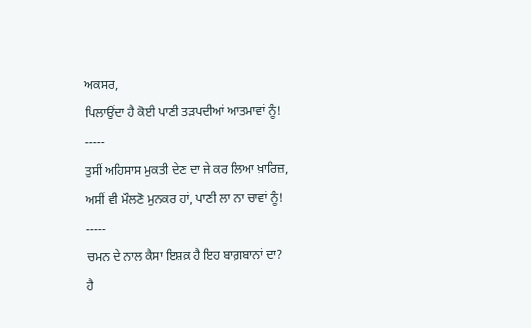ਅਕਸਰ,
ਪਿਲਾਉਂਦਾ ਹੈ ਕੋਈ ਪਾਣੀ ਤੜਪਦੀਆਂ ਆਤਮਾਵਾਂ ਨੂੰ!
-----
ਤੁਸੀਂ ਅਹਿਸਾਸ ਮੁਕਤੀ ਦੇਣ ਦਾ ਜੇ ਕਰ ਲਿਆ ਖ਼ਾਰਿਜ਼,
ਅਸੀਂ ਵੀ ਮੌਲਣੋ ਮੁਨਕਰ ਹਾਂ, ਪਾਣੀ ਲਾ ਨਾ ਚਾਵਾਂ ਨੂੰ!
-----
ਚਮਨ ਦੇ ਨਾਲ ਕੈਸਾ ਇਸ਼ਕ਼ ਹੈ ਇਹ ਬਾਗ਼ਬਾਨਾਂ ਦਾ?
ਹੈ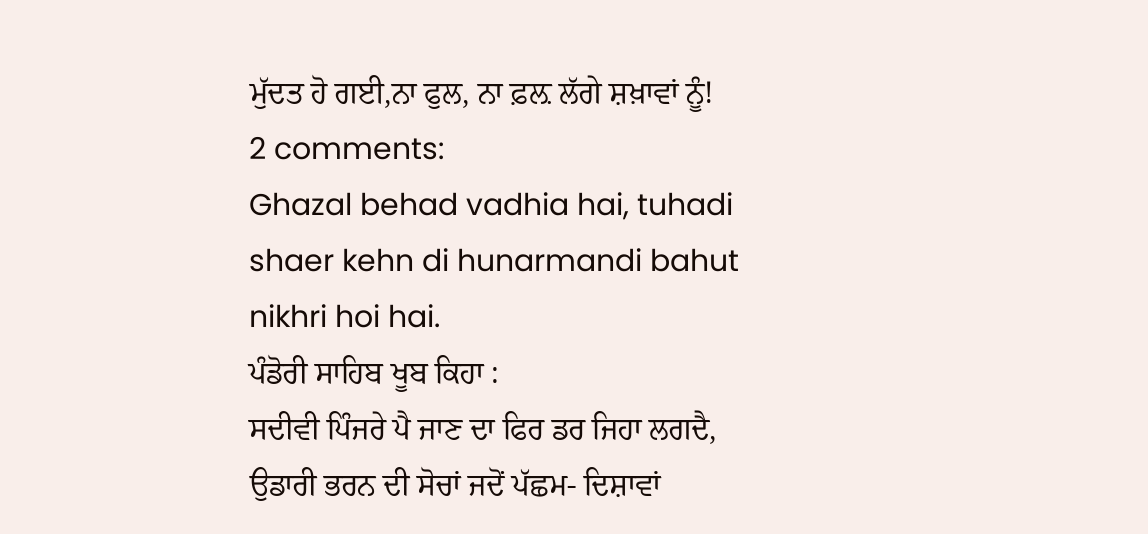ਮੁੱਦਤ ਹੋ ਗਈ,ਨਾ ਫੁਲ, ਨਾ ਫ਼ਲ਼ ਲੱਗੇ ਸ਼ਖ਼ਾਵਾਂ ਨੂੰ!
2 comments:
Ghazal behad vadhia hai, tuhadi shaer kehn di hunarmandi bahut nikhri hoi hai.
ਪੰਡੋਰੀ ਸਾਹਿਬ ਖੂਬ ਕਿਹਾ :
ਸਦੀਵੀ ਪਿੰਜਰੇ ਪੈ ਜਾਣ ਦਾ ਫਿਰ ਡਰ ਜਿਹਾ ਲਗਦੈ,
ਉਡਾਰੀ ਭਰਨ ਦੀ ਸੋਚਾਂ ਜਦੋਂ ਪੱਛਮ- ਦਿਸ਼ਾਵਾਂ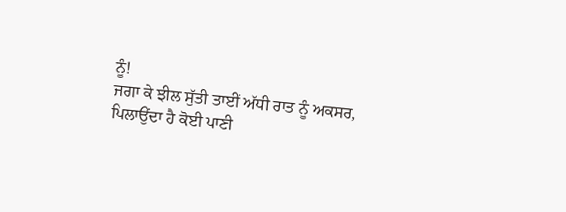ਨੂੰ!
ਜਗਾ ਕੇ ਝੀਲ ਸੁੱਤੀ ਤਾਈਂ ਅੱਧੀ ਰਾਤ ਨੂੰ ਅਕਸਰ,
ਪਿਲਾਉਂਦਾ ਹੈ ਕੋਈ ਪਾਣੀ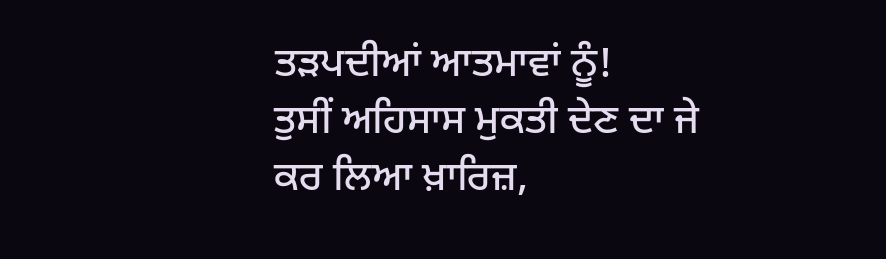ਤੜਪਦੀਆਂ ਆਤਮਾਵਾਂ ਨੂੰ!
ਤੁਸੀਂ ਅਹਿਸਾਸ ਮੁਕਤੀ ਦੇਣ ਦਾ ਜੇ ਕਰ ਲਿਆ ਖ਼ਾਰਿਜ਼,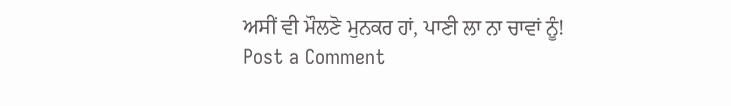ਅਸੀਂ ਵੀ ਮੌਲਣੋ ਮੁਨਕਰ ਹਾਂ, ਪਾਣੀ ਲਾ ਨਾ ਚਾਵਾਂ ਨੂੰ!
Post a Comment